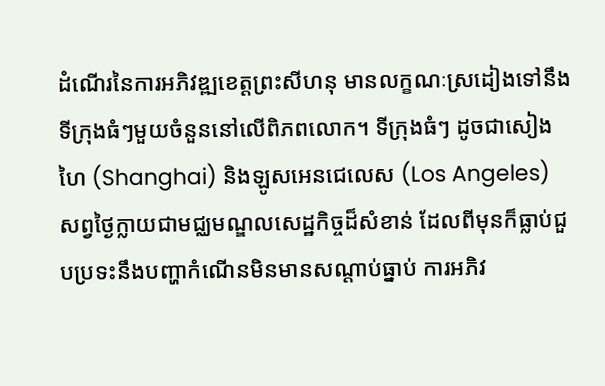ដំណើរនៃការអភិវឌ្ឍខេត្តព្រះសីហនុ មានលក្ខណៈស្រដៀងទៅនឹងទីក្រុងធំៗមួយចំនួននៅលើពិភពលោក។ ទីក្រុងធំៗ ដូចជាសៀងហៃ (Shanghai) និងឡូសអេនជេលេស (Los Angeles) សព្វថ្ងៃក្លាយជាមជ្ឈមណ្ឌលសេដ្ឋកិច្ចដ៏សំខាន់ ដែលពីមុនក៏ធ្លាប់ជួបប្រទះនឹងបញ្ហាកំណើនមិនមានសណ្តាប់ធ្នាប់ ការអភិវ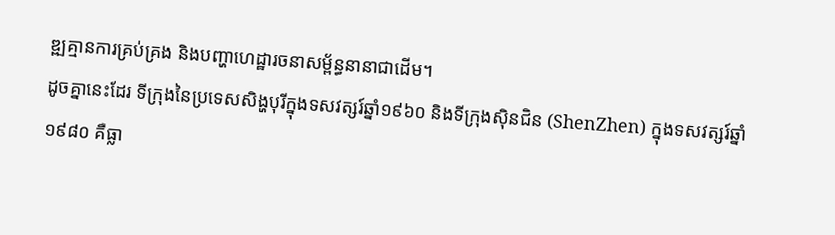ឌ្ឍគ្មានការគ្រប់គ្រង និងបញ្ហាហេដ្ឋារចនាសម្ព័ន្ធនានាជាដើម។
ដូចគ្នានេះដែរ ទីក្រុងនៃប្រទេសសិង្ហបុរីក្នុងទសវត្សរ៍ឆ្នាំ១៩៦០ និងទីក្រុងស៊ិនជិន (ShenZhen) ក្នុងទសវត្សរ៍ឆ្នាំ១៩៨០ គឺធ្លា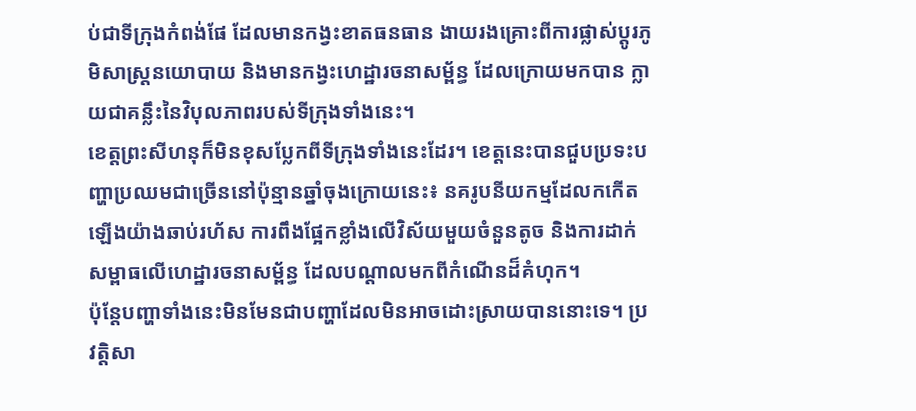ប់ជាទីក្រុងកំពង់ផែ ដែលមានកង្វះខាតធនធាន ងាយរងគ្រោះពីការផ្លាស់ប្តូរភូមិសាស្ត្រនយោបាយ និងមានកង្វះហេដ្ឋារចនាសម្ព័ន្ធ ដែលក្រោយមកបាន ក្លាយជាគន្លឹះនៃវិបុលភាពរបស់ទីក្រុងទាំងនេះ។
ខេត្តព្រះសីហនុក៏មិនខុសប្លែកពីទីក្រុងទាំងនេះដែរ។ ខេត្តនេះបានជួបប្រទះបញ្ហាប្រឈមជាច្រើននៅប៉ុន្មានឆ្នាំចុងក្រោយនេះ៖ នគរូបនីយកម្មដែលកកើតឡើងយ៉ាងឆាប់រហ័ស ការពឹងផ្អែកខ្លាំងលើវិស័យមួយចំនួនតូច និងការដាក់សម្ពាធលើហេដ្ឋារចនាសម្ព័ន្ធ ដែលបណ្តាលមកពីកំណើនដ៏គំហុក។
ប៉ុន្តែបញ្ហាទាំងនេះមិនមែនជាបញ្ហាដែលមិនអាចដោះស្រាយបាននោះទេ។ ប្រវត្តិសា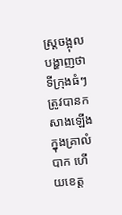ស្ត្រចង្អុលបង្ហាញថា ទីក្រុងធំៗត្រូវបានកសាងឡើងក្នុងគ្រាលំបាក ហើយខេត្ត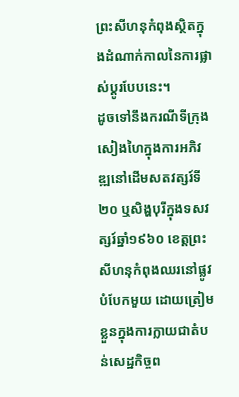ព្រះសីហនុកំពុងស្ថិតក្នុងដំណាក់កាលនៃការផ្លាស់ប្តូរបែបនេះ។
ដូចទៅនឹងករណីទីក្រុងសៀងហៃក្នុងការអភិវឌ្ឍនៅដើមសតវត្សរ៍ទី២០ ឬសិង្ហបុរីក្នុងទសវត្សរ៍ឆ្នាំ១៩៦០ ខេត្តព្រះសីហនុកំពុងឈរនៅផ្លូវបំបែកមួយ ដោយត្រៀមខ្លួនក្នុងការក្លាយជាតំបន់សេដ្ឋកិច្ចព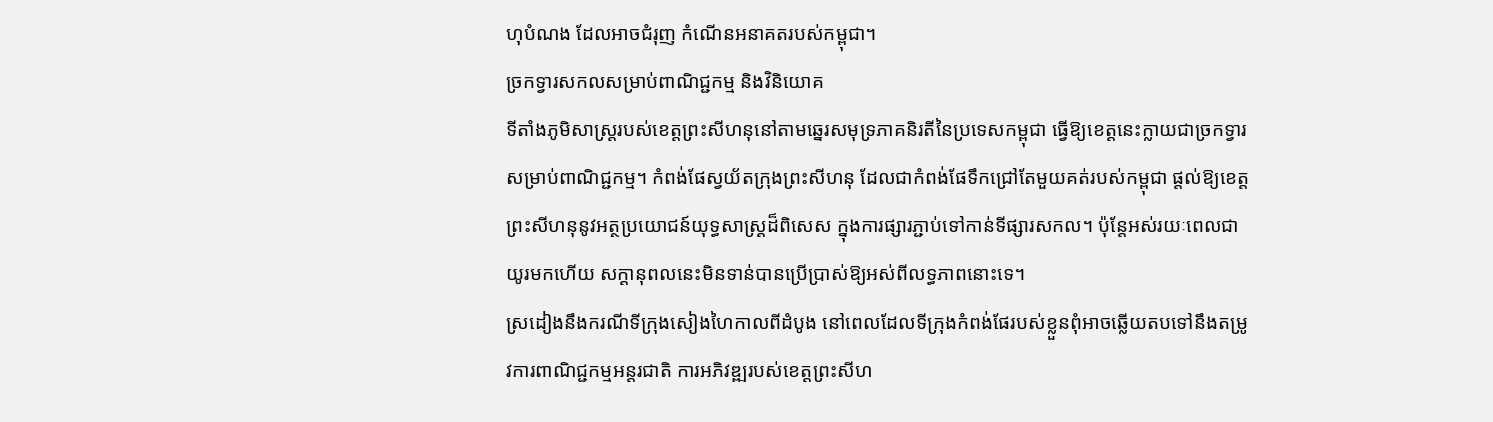ហុបំណង ដែលអាចជំរុញ កំណើនអនាគតរបស់កម្ពុជា។
ច្រកទ្វារសកលសម្រាប់ពាណិជ្ជកម្ម និងវិនិយោគ
ទីតាំងភូមិសាស្រ្តរបស់ខេត្តព្រះសីហនុនៅតាមឆ្នេរសមុទ្រភាគនិរតីនៃប្រទេសកម្ពុជា ធ្វើឱ្យខេត្តនេះក្លាយជាច្រកទ្វារសម្រាប់ពាណិជ្ជកម្ម។ កំពង់ផែស្វយ័តក្រុងព្រះសីហនុ ដែលជាកំពង់ផែទឹកជ្រៅតែមួយគត់របស់កម្ពុជា ផ្តល់ឱ្យខេត្តព្រះសីហនុនូវអត្ថប្រយោជន៍យុទ្ធសាស្ត្រដ៏ពិសេស ក្នុងការផ្សារភ្ជាប់ទៅកាន់ទីផ្សារសកល។ ប៉ុន្តែអស់រយៈពេលជាយូរមកហើយ សក្តានុពលនេះមិនទាន់បានប្រើប្រាស់ឱ្យអស់ពីលទ្ធភាពនោះទេ។
ស្រដៀងនឹងករណីទីក្រុងសៀងហៃកាលពីដំបូង នៅពេលដែលទីក្រុងកំពង់ផែរបស់ខ្លួនពុំអាចឆ្លើយតបទៅនឹងតម្រូវការពាណិជ្ជកម្មអន្តរជាតិ ការអភិវឌ្ឍរបស់ខេត្តព្រះសីហ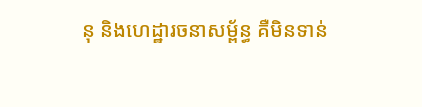នុ និងហេដ្ឋារចនាសម្ព័ន្ធ គឺមិនទាន់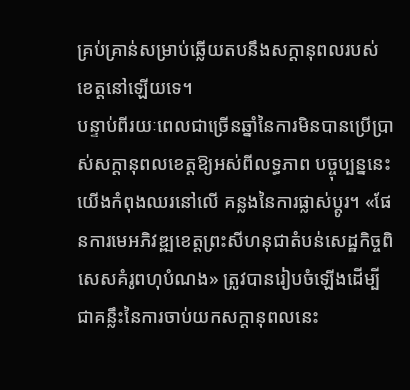គ្រប់គ្រាន់សម្រាប់ឆ្លើយតបនឹងសក្តានុពលរបស់ខេត្តនៅឡើយទេ។
បន្ទាប់ពីរយៈពេលជាច្រើនឆ្នាំនៃការមិនបានប្រើប្រាស់សក្តានុពលខេត្តឱ្យអស់ពីលទ្ធភាព បច្ចុប្បន្ននេះយើងកំពុងឈរនៅលើ គន្លងនៃការផ្លាស់ប្តូរ។ «ផែនការមេអភិវឌ្ឍខេត្តព្រះសីហនុជាតំបន់សេដ្ឋកិច្ចពិសេសគំរូពហុបំណង» ត្រូវបានរៀបចំឡើងដើម្បីជាគន្លឹះនៃការចាប់យកសក្តានុពលនេះ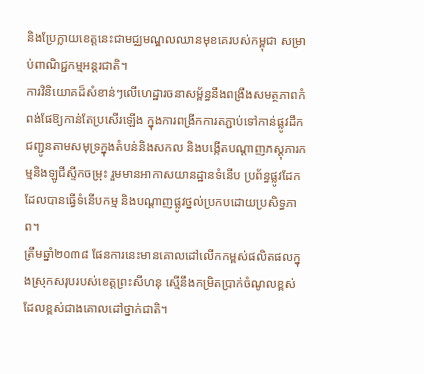និងប្រែក្លាយខេត្តនេះជាមជ្ឈមណ្ឌលឈានមុខគេរបស់កម្ពុជា សម្រាប់ពាណិជ្ជកម្មអន្តរជាតិ។
ការវិនិយោគដ៏សំខាន់ៗលើហេដ្ឋារចនាសម្ព័ន្ធនឹងពង្រឹងសមត្ថភាពកំពង់ផែឱ្យកាន់តែប្រសើរឡើង ក្នុងការពង្រីកការតភ្ជាប់ទៅកាន់ផ្លូវដឹកជញ្ជូនតាមសមុទ្រក្នុងតំបន់និងសកល និងបង្កើតបណ្តាញភស្តុភារកម្មនិងឡូជីស្ទីកចម្រុះ រួមមានអាកាសយានដ្ឋានទំនើប ប្រព័ន្ធផ្លូវដែកដែលបានធ្វើទំនើបកម្ម និងបណ្តាញផ្លូវថ្នល់ប្រកបដោយប្រសិទ្ធភាព។
ត្រឹមឆ្នាំ២០៣៨ ផែនការនេះមានគោលដៅលើកកម្ពស់ផលិតផលក្នុងស្រុកសរុបរបស់ខេត្តព្រះសីហនុ ស្មើនឹងកម្រិតប្រាក់ចំណូលខ្ពស់ ដែលខ្ពស់ជាងគោលដៅថ្នាក់ជាតិ។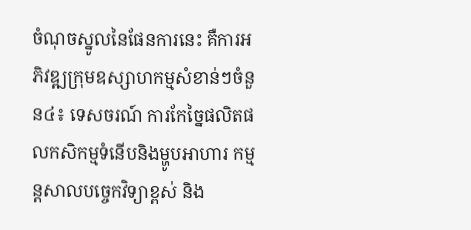ចំណុចស្នូលនៃផែនការនេះ គឺការអភិវឌ្ឍក្រុមឧស្សាហកម្មសំខាន់ៗចំនួន៤៖ ទេសចរណ៍ ការកែច្នៃផលិតផលកសិកម្មទំនើបនិងម្ហូបអាហារ កម្មន្តសាលបច្ចេកវិទ្យាខ្ពស់ និង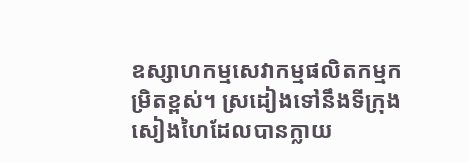ឧស្សាហកម្មសេវាកម្មផលិតកម្មកម្រិតខ្ពស់។ ស្រដៀងទៅនឹងទីក្រុងសៀងហៃដែលបានក្លាយ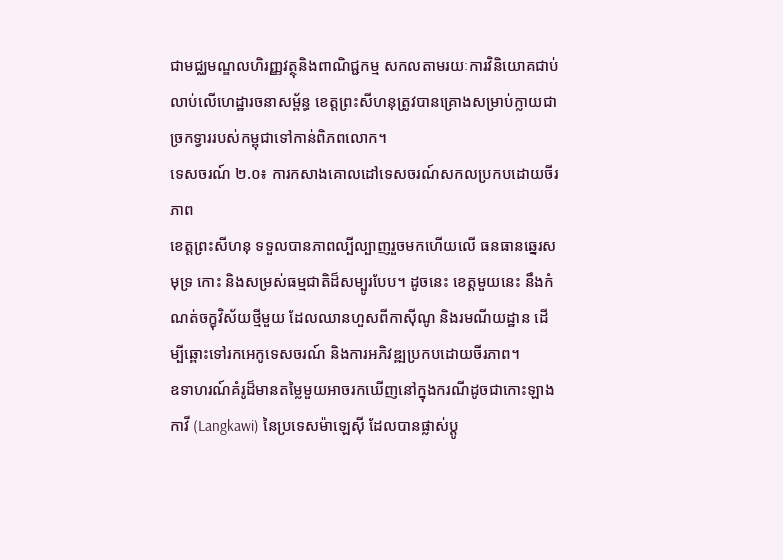ជាមជ្ឈមណ្ឌលហិរញ្ញវត្ថុនិងពាណិជ្ជកម្ម សកលតាមរយៈការវិនិយោគជាប់លាប់លើហេដ្ឋារចនាសម្ព័ន្ធ ខេត្តព្រះសីហនុត្រូវបានគ្រោងសម្រាប់ក្លាយជាច្រកទ្វាររបស់កម្ពុជាទៅកាន់ពិភពលោក។
ទេសចរណ៍ ២.០៖ ការកសាងគោលដៅទេសចរណ៍សកលប្រកបដោយចីរភាព
ខេត្តព្រះសីហនុ ទទួលបានភាពល្បីល្បាញរួចមកហើយលើ ធនធានឆ្នេរសមុទ្រ កោះ និងសម្រស់ធម្មជាតិដ៏សម្បូរបែប។ ដូចនេះ ខេត្តមួយនេះ នឹងកំណត់ចក្ខុវិស័យថ្មីមួយ ដែលឈានហួសពីកាស៊ីណូ និងរមណីយដ្ឋាន ដើម្បីឆ្ពោះទៅរកអេកូទេសចរណ៍ និងការអភិវឌ្ឍប្រកបដោយចីរភាព។
ឧទាហរណ៍គំរូដ៏មានតម្លៃមួយអាចរកឃើញនៅក្នុងករណីដូចជាកោះឡាងកាវី (Langkawi) នៃប្រទេសម៉ាឡេស៊ី ដែលបានផ្លាស់ប្តូ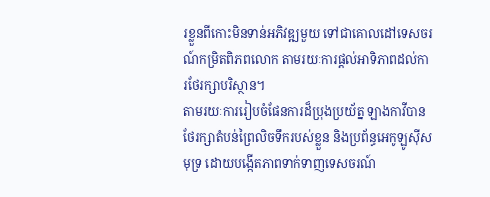រខ្លួនពីកោះមិនទាន់អភិវឌ្ឍមួយ ទៅជាគោលដៅទេសចរណ៍កម្រិតពិភពលោក តាមរយៈការផ្តល់អាទិភាពដល់ការថែរក្សាបរិស្ថាន។
តាមរយៈការរៀបចំផែនការដ៏ប្រុងប្រយ័ត្ន ឡាងកាវីបានថែរក្សាតំបន់ព្រៃលិចទឹករបស់ខ្លួន និងប្រព័ន្ធអេកូឡូស៊ីសមុទ្រ ដោយបង្កើតភាពទាក់ទាញទេសចរណ៍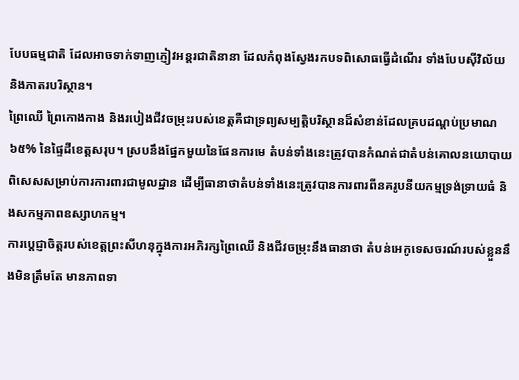បែបធម្មជាតិ ដែលអាចទាក់ទាញភ្ញៀវអន្តរជាតិនានា ដែលកំពុងស្វែងរកបទពិសោធធ្វើដំណើរ ទាំងបែបស៊ីវិល័យ និងភាតរបរិស្ថាន។
ព្រៃឈើ ព្រៃកោងកាង និងរបៀងជីវចម្រុះរបស់ខេត្តគឺជាទ្រព្យសម្បត្តិបរិស្ថានដ៏សំខាន់ដែលគ្របដណ្តប់ប្រមាណ ៦៥% នៃផ្ទៃដីខេត្តសរុប។ ស្របនឹងផ្នែកមួយនៃផែនការមេ តំបន់ទាំងនេះត្រូវបានកំណត់ជាតំបន់គោលនយោបាយពិសេសសម្រាប់ការការពារជាមូលដ្ឋាន ដើម្បីធានាថាតំបន់ទាំងនេះត្រូវបានការពារពីនគរូបនីយកម្មទ្រង់ទ្រាយធំ និងសកម្មភាពឧស្សាហកម្ម។
ការប្តេជ្ញាចិត្តរបស់ខេត្តព្រះសីហនុក្នុងការអភិរក្សព្រៃឈើ និងជីវចម្រុះនឹងធានាថា តំបន់អេកូទេសចរណ៍របស់ខ្លួននឹងមិនត្រឹមតែ មានភាពទា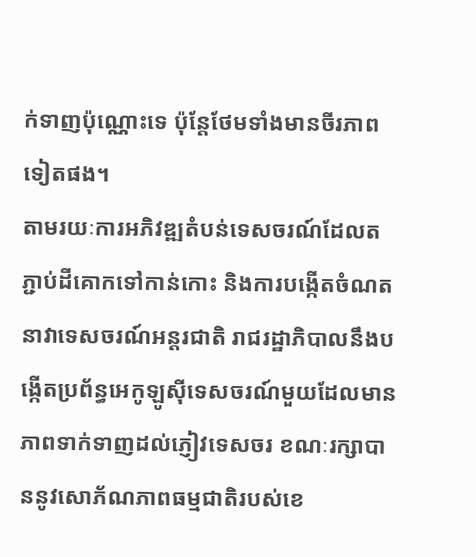ក់ទាញប៉ុណ្ណោះទេ ប៉ុន្តែថែមទាំងមានចីរភាពទៀតផង។
តាមរយៈការអភិវឌ្ឍតំបន់ទេសចរណ៍ដែលតភ្ជាប់ដីគោកទៅកាន់កោះ និងការបង្កើតចំណតនាវាទេសចរណ៍អន្តរជាតិ រាជរដ្ឋាភិបាលនឹងបង្កើតប្រព័ន្ធអេកូឡូស៊ីទេសចរណ៍មួយដែលមានភាពទាក់ទាញដល់ភ្ញៀវទេសចរ ខណៈរក្សាបាននូវសោភ័ណភាពធម្មជាតិរបស់ខេ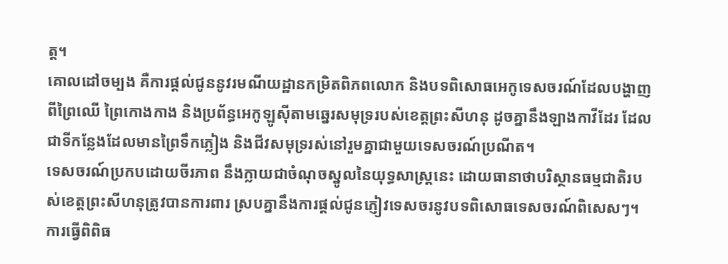ត្ត។
គោលដៅចម្បង គឺការផ្តល់ជូននូវរមណីយដ្ឋានកម្រិតពិភពលោក និងបទពិសោធអេកូទេសចរណ៍ដែលបង្ហាញពីព្រៃឈើ ព្រៃកោងកាង និងប្រព័ន្ធអេកូឡូស៊ីតាមឆ្នេរសមុទ្ររបស់ខេត្តព្រះសីហនុ ដូចគ្នានឹងឡាងកាវីដែរ ដែលជាទីកន្លែងដែលមានព្រៃទឹកភ្លៀង និងជីវសមុទ្ររស់នៅរួមគ្នាជាមួយទេសចរណ៍ប្រណីត។
ទេសចរណ៍ប្រកបដោយចីរភាព នឹងក្លាយជាចំណុចស្នូលនៃយុទ្ធសាស្ត្រនេះ ដោយធានាថាបរិស្ថានធម្មជាតិរបស់ខេត្តព្រះសីហនុត្រូវបានការពារ ស្របគ្នានឹងការផ្តល់ជូនភ្ញៀវទេសចរនូវបទពិសោធទេសចរណ៍ពិសេសៗ។
ការធ្វើពិពិធ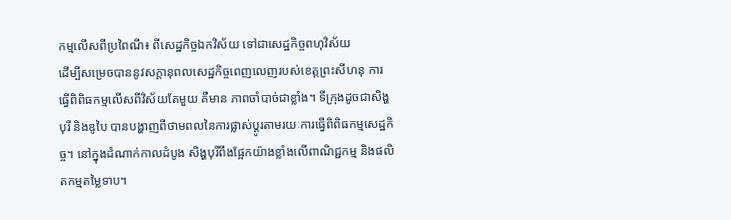កម្មលើសពីប្រពៃណី៖ ពីសេដ្ឋកិច្ចឯកវិស័យ ទៅជាសេដ្ឋកិច្ចពហុវិស័យ
ដើម្បីសម្រេចបាននូវសក្តានុពលសេដ្ឋកិច្ចពេញលេញរបស់ខេត្តព្រះសីហនុ ការធ្វើពិពិធកម្មលើសពីវិស័យតែមួយ គឺមាន ភាពចាំបាច់ជាខ្លាំង។ ទីក្រុងដូចជាសិង្ហបុរី និងឌូបៃ បានបង្ហាញពីថាមពលនៃការផ្លាស់ប្តូរតាមរយៈការធ្វើពិពិធកម្មសេដ្ឋកិច្ច។ នៅក្នុងដំណាក់កាលដំបូង សិង្ហបុរីពឹងផ្អែកយ៉ាងខ្លាំងលើពាណិជ្ជកម្ម និងផលិតកម្មតម្លៃទាប។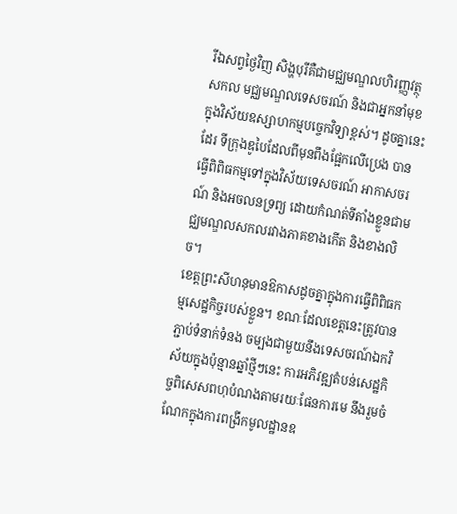រីឯសព្វថ្ងៃវិញ សិង្ហបុរីគឺជាមជ្ឈមណ្ឌលហិរញ្ញវត្ថុសកល មជ្ឈមណ្ឌលទេសចរណ៍ និងជាអ្នកនាំមុខក្នុងវិស័យឧស្សាហកម្មបច្ចេកវិទ្យាខ្ពស់។ ដូចគ្នានេះដែរ ទីក្រុងឌូបៃដែលពីមុនពឹងផ្អែកលើប្រេង បានធ្វើពិពិធកម្មទៅក្នុងវិស័យទេសចរណ៍ អាកាសចរណ៍ និងអចលនទ្រព្យ ដោយកំណត់ទីតាំងខ្លួនជាមជ្ឈមណ្ឌលសកលរវាងភាគខាងកើត និងខាងលិច។
ខេត្តព្រះសីហនុមានឱកាសដូចគ្នាក្នុងការធ្វើពិពិធកម្មសេដ្ឋកិច្ចរបស់ខ្លួន។ ខណៈដែលខេត្តនេះត្រូវបានភ្ជាប់ទំនាក់ទំនង ចម្បងជាមួយនឹងទេសចរណ៍ឯកវិស័យក្នុងប៉ុន្មានឆ្នាំថ្មីៗនេះ ការអភិវឌ្ឍតំបន់សេដ្ឋកិច្ចពិសេសពហុបំណងតាមរយៈផែនការមេ នឹងរួមចំណែកក្នុងការពង្រីកមូលដ្ឋានឧ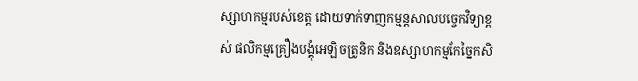ស្សាហកម្មរបស់ខេត្ត ដោយទាក់ទាញកម្មន្តសាលបច្ចេកវិទ្យាខ្ពស់ ផលិកម្មគ្រឿងបង្គុំអេឡិចត្រូនិក និងឧស្សាហកម្មកែច្នៃកសិ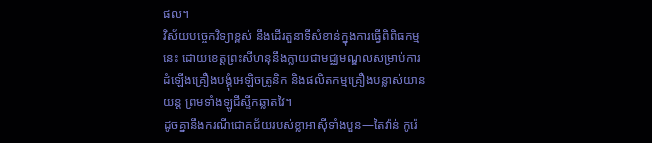ផល។
វិស័យបច្ចេកវិទ្យាខ្ពស់ នឹងដើរតួនាទីសំខាន់ក្នុងការធ្វើពិពិធកម្មនេះ ដោយខេត្តព្រះសីហនុនឹងក្លាយជាមជ្ឈមណ្ឌលសម្រាប់ការដំឡើងគ្រឿងបង្គុំអេឡិចត្រូនិក និងផលិតកម្មគ្រឿងបន្លាស់យានយន្ត ព្រមទាំងឡូជីស្ទីកឆ្លាតវៃ។
ដូចគ្នានឹងករណីជោគជ័យរបស់ខ្លាអាស៊ីទាំងបួន—តៃវ៉ាន់ កូរ៉េ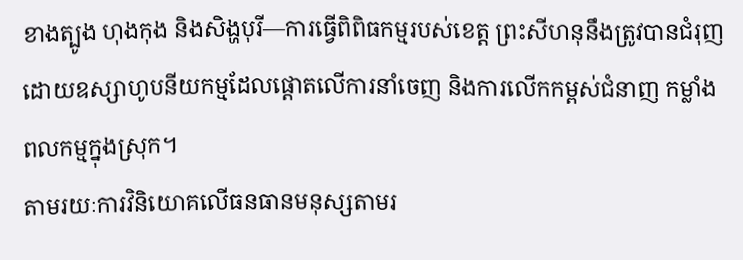ខាងត្បូង ហុងកុង និងសិង្ហបុរី—ការធ្វើពិពិធកម្មរបស់ខេត្ត ព្រះសីហនុនឹងត្រូវបានជំរុញដោយឧស្សាហូបនីយកម្មដែលផ្តោតលើការនាំចេញ និងការលើកកម្ពស់ជំនាញ កម្លាំងពលកម្មក្នុងស្រុក។
តាមរយៈការវិនិយោគលើធនធានមនុស្សតាមរ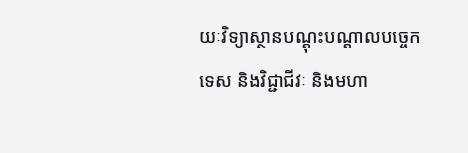យៈវិទ្យាស្ថានបណ្តុះបណ្តាលបច្ចេកទេស និងវិជ្ជាជីវៈ និងមហា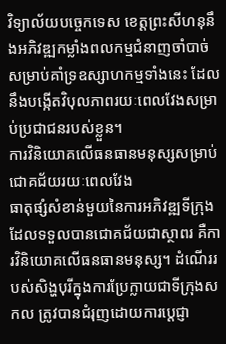វិទ្យាល័យបច្ចេកទេស ខេត្តព្រះសីហនុនឹងអភិវឌ្ឍកម្លាំងពលកម្មជំនាញចាំបាច់សម្រាប់គាំទ្រឧស្សាហកម្មទាំងនេះ ដែលនឹងបង្កើតវិបុលភាពរយៈពេលវែងសម្រាប់ប្រជាជនរបស់ខ្លួន។
ការវិនិយោគលើធនធានមនុស្សសម្រាប់ជោគជ័យរយៈពេលវែង
ធាតុផ្សំសំខាន់មួយនៃការអភិវឌ្ឍទីក្រុងដែលទទួលបានជោគជ័យជាស្ថាពរ គឺការវិនិយោគលើធនធានមនុស្ស។ ដំណើររបស់សិង្ហបុរីក្នុងការប្រែក្លាយជាទីក្រុងសកល ត្រូវបានជំរុញដោយការប្តេជ្ញា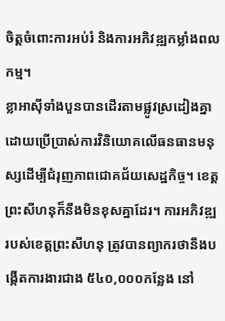ចិត្តចំពោះការអប់រំ និងការអភិវឌ្ឍកម្លាំងពលកម្ម។
ខ្លាអាស៊ីទាំងបួនបានដើរតាមផ្លូវស្រដៀងគ្នា ដោយប្រើប្រាស់ការវិនិយោគលើធនធានមនុស្សដើម្បីជំរុញភាពជោគជ័យសេដ្ឋកិច្ច។ ខេត្តព្រះសីហនុក៏នឹងមិនខុសគ្នាដែរ។ ការអភិវឌ្ឍរបស់ខេត្តព្រះសីហនុ ត្រូវបានព្យាករថានឹងបង្កើតការងារជាង ៥៤០,០០០កន្លែង នៅ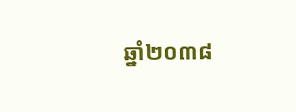ឆ្នាំ២០៣៨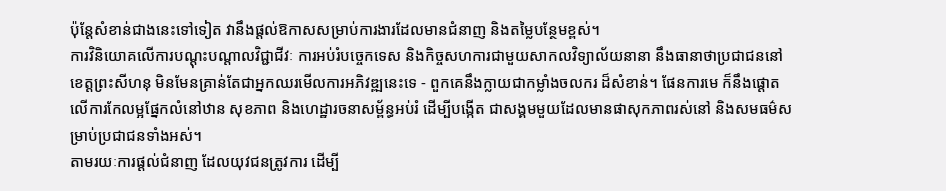ប៉ុន្តែសំខាន់ជាងនេះទៅទៀត វានឹងផ្តល់ឱកាសសម្រាប់ការងារដែលមានជំនាញ និងតម្លៃបន្ថែមខ្ពស់។
ការវិនិយោគលើការបណ្តុះបណ្តាលវិជ្ជាជីវៈ ការអប់រំបច្ចេកទេស និងកិច្ចសហការជាមួយសាកលវិទ្យាល័យនានា នឹងធានាថាប្រជាជននៅខេត្តព្រះសីហនុ មិនមែនគ្រាន់តែជាអ្នកឈរមើលការអភិវឌ្ឍនេះទេ - ពួកគេនឹងក្លាយជាកម្លាំងចលករ ដ៏សំខាន់។ ផែនការមេ ក៏នឹងផ្តោតលើការកែលម្អផ្នែកលំនៅឋាន សុខភាព និងហេដ្ឋារចនាសម្ព័ន្ធអប់រំ ដើម្បីបង្កើត ជាសង្គមមួយដែលមានផាសុកភាពរស់នៅ និងសមធម៌សម្រាប់ប្រជាជនទាំងអស់។
តាមរយៈការផ្តល់ជំនាញ ដែលយុវជនត្រូវការ ដើម្បី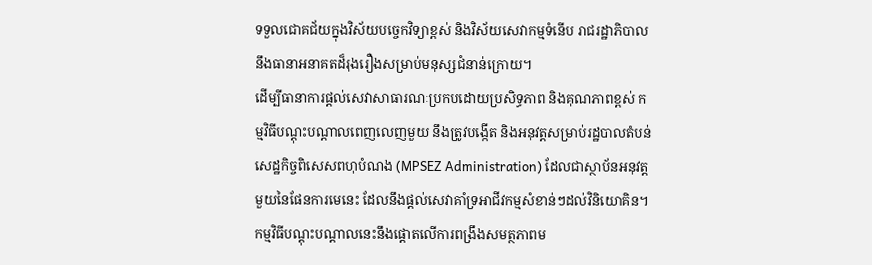ទទួលជោគជ័យក្នុងវិស័យបច្ចេកវិទ្យាខ្ពស់ និងវិស័យសេវាកម្មទំនើប រាជរដ្ឋាភិបាលនឹងធានាអនាគតដ៏រុងរឿងសម្រាប់មនុស្សជំនាន់ក្រោយ។
ដើម្បីធានាការផ្តល់សេវាសាធារណៈប្រកបដោយប្រសិទ្ធភាព និងគុណភាពខ្ពស់ កម្មវិធីបណ្តុះបណ្តាលពេញលេញមួយ នឹងត្រូវបង្កើត និងអនុវត្តសម្រាប់រដ្ឋបាលតំបន់សេដ្ឋកិច្ចពិសេសពហុបំណង (MPSEZ Administration) ដែលជាស្ថាប័នអនុវត្តមួយនៃផែនការមេនេះ ដែលនឹងផ្តល់សេវាគាំទ្រអាជីវកម្មសំខាន់ៗដល់វិនិយោគិន។
កម្មវិធីបណ្តុះបណ្តាលនេះនឹងផ្តោតលើការពង្រឹងសមត្ថភាពម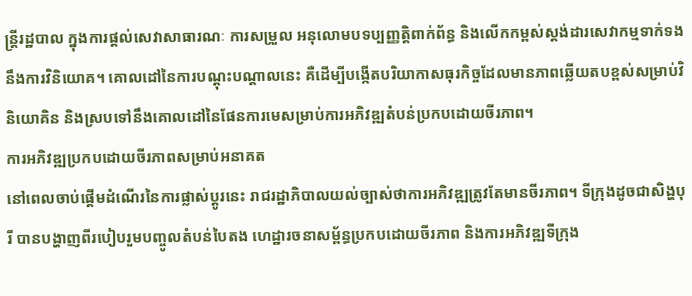ន្ត្រីរដ្ឋបាល ក្នុងការផ្តល់សេវាសាធារណៈ ការសម្រួល អនុលោមបទប្បញ្ញត្តិពាក់ព័ន្ធ និងលើកកម្ពស់ស្តង់ដារសេវាកម្មទាក់ទងនឹងការវិនិយោគ។ គោលដៅនៃការបណ្តុះបណ្តាលនេះ គឺដើម្បីបង្កើតបរិយាកាសធុរកិច្ចដែលមានភាពឆ្លើយតបខ្ពស់សម្រាប់វិនិយោគិន និងស្របទៅនឹងគោលដៅនៃផែនការមេសម្រាប់ការអភិវឌ្ឍតំបន់ប្រកបដោយចីរភាព។
ការអភិវឌ្ឍប្រកបដោយចីរភាពសម្រាប់អនាគត
នៅពេលចាប់ផ្តើមដំណើរនៃការផ្លាស់ប្តូរនេះ រាជរដ្ឋាភិបាលយល់ច្បាស់ថាការអភិវឌ្ឍត្រូវតែមានចីរភាព។ ទីក្រុងដូចជាសិង្ហបុរី បានបង្ហាញពីរបៀបរួមបញ្ចូលតំបន់បៃតង ហេដ្ឋារចនាសម្ព័ន្ធប្រកបដោយចីរភាព និងការអភិវឌ្ឍទីក្រុង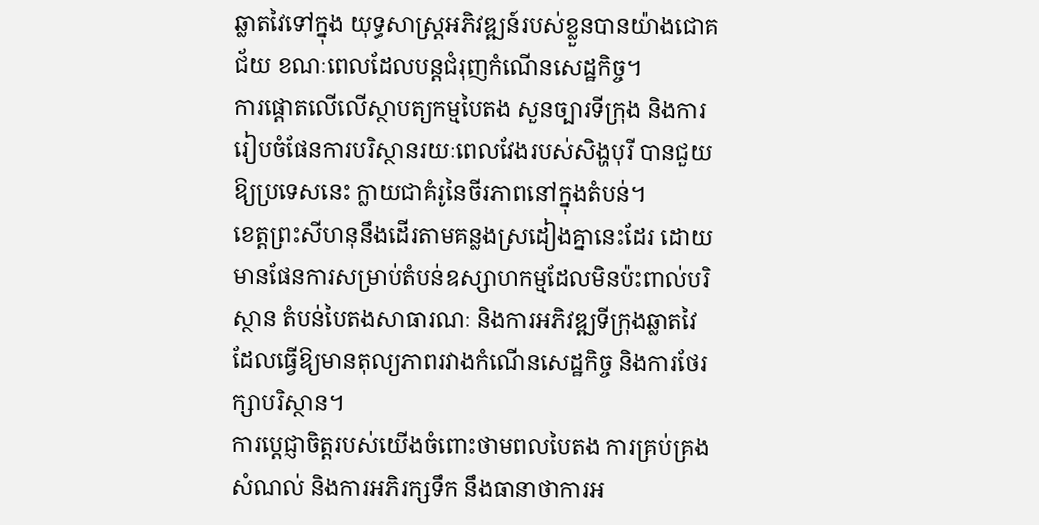ឆ្លាតវៃទៅក្នុង យុទ្ធសាស្ត្រអភិវឌ្ឍន៍របស់ខ្លួនបានយ៉ាងជោគជ័យ ខណៈពេលដែលបន្តជំរុញកំណើនសេដ្ឋកិច្ច។
ការផ្តោតលើលើស្ថាបត្យកម្មបៃតង សួនច្បារទីក្រុង និងការរៀបចំផែនការបរិស្ថានរយៈពេលវែងរបស់សិង្ហបុរី បានជួយឱ្យប្រទេសនេះ ក្លាយជាគំរូនៃចីរភាពនៅក្នុងតំបន់។
ខេត្តព្រះសីហនុនឹងដើរតាមគន្លងស្រដៀងគ្នានេះដែរ ដោយមានផែនការសម្រាប់តំបន់ឧស្សាហកម្មដែលមិនប៉ះពាល់បរិស្ថាន តំបន់បៃតងសាធារណៈ និងការអភិវឌ្ឍទីក្រុងឆ្លាតវៃ ដែលធ្វើឱ្យមានតុល្យភាពរវាងកំណើនសេដ្ឋកិច្ច និងការថែរក្សាបរិស្ថាន។
ការប្តេជ្ញាចិត្តរបស់យើងចំពោះថាមពលបៃតង ការគ្រប់គ្រងសំណល់ និងការអភិរក្សទឹក នឹងធានាថាការអ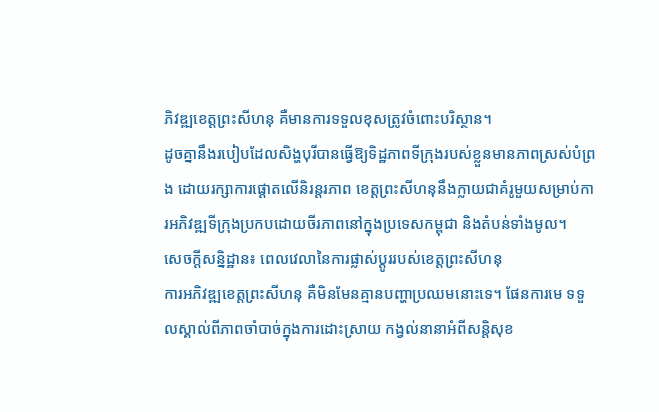ភិវឌ្ឍខេត្តព្រះសីហនុ គឺមានការទទួលខុសត្រូវចំពោះបរិស្ថាន។
ដូចគ្នានឹងរបៀបដែលសិង្ហបុរីបានធ្វើឱ្យទិដ្ឋភាពទីក្រុងរបស់ខ្លួនមានភាពស្រស់បំព្រង ដោយរក្សាការផ្តោតលើនិរន្តរភាព ខេត្តព្រះសីហនុនឹងក្លាយជាគំរូមួយសម្រាប់ការអភិវឌ្ឍទីក្រុងប្រកបដោយចីរភាពនៅក្នុងប្រទេសកម្ពុជា និងតំបន់ទាំងមូល។
សេចក្តីសន្និដ្ឋាន៖ ពេលវេលានៃការផ្លាស់ប្តូររបស់ខេត្តព្រះសីហនុ
ការអភិវឌ្ឍខេត្តព្រះសីហនុ គឺមិនមែនគ្មានបញ្ហាប្រឈមនោះទេ។ ផែនការមេ ទទួលស្គាល់ពីភាពចាំបាច់ក្នុងការដោះស្រាយ កង្វល់នានាអំពីសន្តិសុខ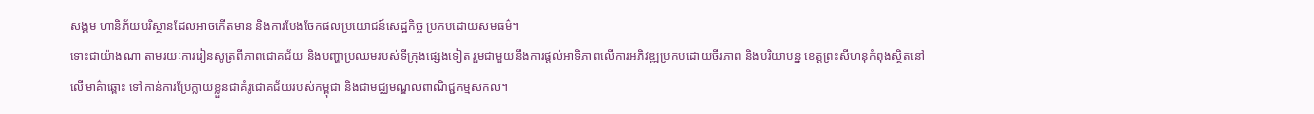សង្គម ហានិភ័យបរិស្ថានដែលអាចកើតមាន និងការបែងចែកផលប្រយោជន៍សេដ្ឋកិច្ច ប្រកបដោយសមធម៌។
ទោះជាយ៉ាងណា តាមរយៈការរៀនសូត្រពីភាពជោគជ័យ និងបញ្ហាប្រឈមរបស់ទីក្រុងផ្សេងទៀត រួមជាមួយនឹងការផ្តល់អាទិភាពលើការអភិវឌ្ឍប្រកបដោយចីរភាព និងបរិយាបន្ន ខេត្តព្រះសីហនុកំពុងស្ថិតនៅលើមាគ៌ាឆ្ពោះ ទៅកាន់ការប្រែក្លាយខ្លួនជាគំរូជោគជ័យរបស់កម្ពុជា និងជាមជ្ឈមណ្ឌលពាណិជ្ជកម្មសកល។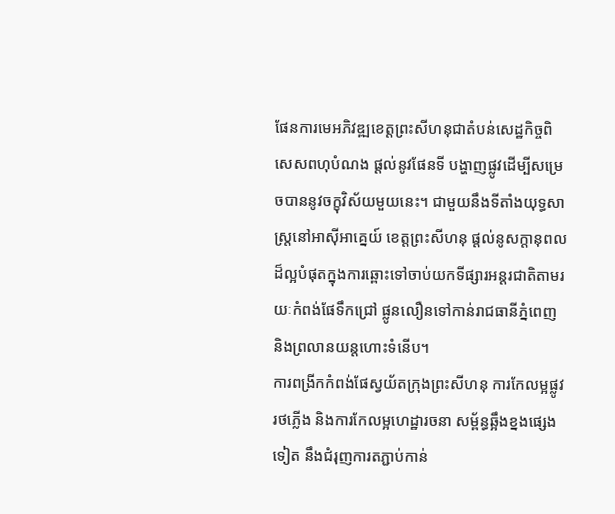ផែនការមេអភិវឌ្ឍខេត្តព្រះសីហនុជាតំបន់សេដ្ឋកិច្ចពិសេសពហុបំណង ផ្តល់នូវផែនទី បង្ហាញផ្លូវដើម្បីសម្រេចបាននូវចក្ខុវិស័យមួយនេះ។ ជាមួយនឹងទីតាំងយុទ្ធសាស្ត្រនៅអាស៊ីអាគ្នេយ៍ ខេត្តព្រះសីហនុ ផ្តល់នូសក្តានុពលដ៏ល្អបំផុតក្នុងការឆ្ពោះទៅចាប់យកទីផ្សារអន្តរជាតិតាមរយៈកំពង់ផែទឹកជ្រៅ ផ្លូនលឿនទៅកាន់រាជធានីភ្នំពេញ និងព្រលានយន្តហោះទំនើប។
ការពង្រីកកំពង់ផែស្វយ័តក្រុងព្រះសីហនុ ការកែលម្អផ្លូវរថភ្លើង និងការកែលម្អហេដ្ឋារចនា សម្ព័ន្ធឆ្អឹងខ្នងផ្សេងទៀត នឹងជំរុញការតភ្ជាប់កាន់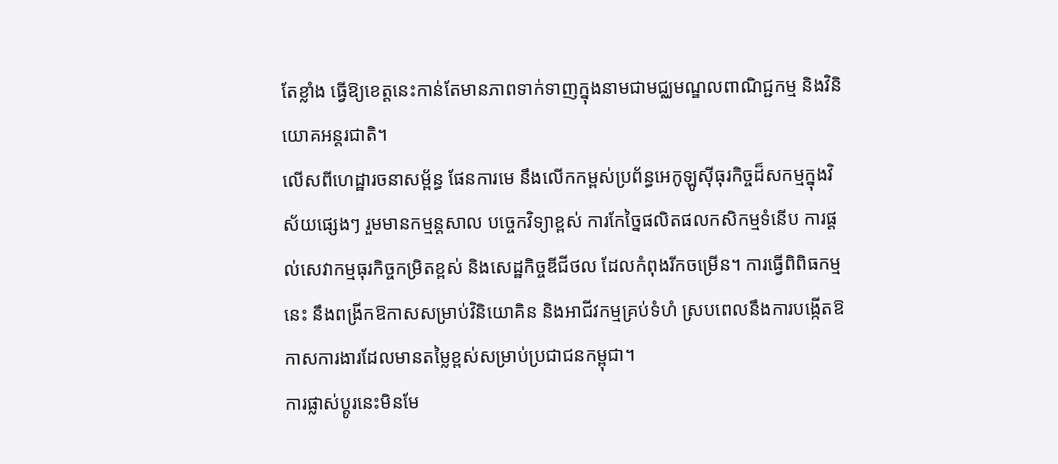តែខ្លាំង ធ្វើឱ្យខេត្តនេះកាន់តែមានភាពទាក់ទាញក្នុងនាមជាមជ្ឈមណ្ឌលពាណិជ្ជកម្ម និងវិនិយោគអន្តរជាតិ។
លើសពីហេដ្ឋារចនាសម្ព័ន្ធ ផែនការមេ នឹងលើកកម្ពស់ប្រព័ន្ធអេកូឡូស៊ីធុរកិច្ចដ៏សកម្មក្នុងវិស័យផ្សេងៗ រួមមានកម្មន្តសាល បច្ចេកវិទ្យាខ្ពស់ ការកែច្នៃផលិតផលកសិកម្មទំនើប ការផ្តល់សេវាកម្មធុរកិច្ចកម្រិតខ្ពស់ និងសេដ្ឋកិច្ចឌីជីថល ដែលកំពុងរីកចម្រើន។ ការធ្វើពិពិធកម្មនេះ នឹងពង្រីកឱកាសសម្រាប់វិនិយោគិន និងអាជីវកម្មគ្រប់ទំហំ ស្របពេលនឹងការបង្កើតឱកាសការងារដែលមានតម្លៃខ្ពស់សម្រាប់ប្រជាជនកម្ពុជា។
ការផ្លាស់ប្តូរនេះមិនមែ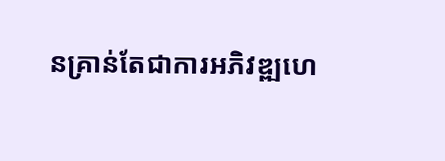នគ្រាន់តែជាការអភិវឌ្ឍហេ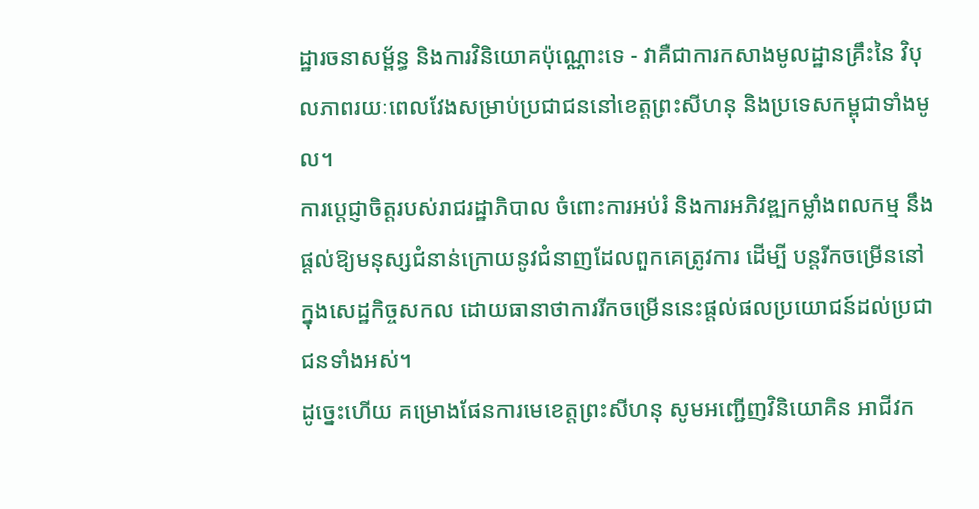ដ្ឋារចនាសម្ព័ន្ធ និងការវិនិយោគប៉ុណ្ណោះទេ - វាគឺជាការកសាងមូលដ្ឋានគ្រឹះនៃ វិបុលភាពរយៈពេលវែងសម្រាប់ប្រជាជននៅខេត្តព្រះសីហនុ និងប្រទេសកម្ពុជាទាំងមូល។
ការប្តេជ្ញាចិត្តរបស់រាជរដ្ឋាភិបាល ចំពោះការអប់រំ និងការអភិវឌ្ឍកម្លាំងពលកម្ម នឹងផ្តល់ឱ្យមនុស្សជំនាន់ក្រោយនូវជំនាញដែលពួកគេត្រូវការ ដើម្បី បន្តរីកចម្រើននៅក្នុងសេដ្ឋកិច្ចសកល ដោយធានាថាការរីកចម្រើននេះផ្តល់ផលប្រយោជន៍ដល់ប្រជាជនទាំងអស់។
ដូច្នេះហើយ គម្រោងផែនការមេខេត្តព្រះសីហនុ សូមអញ្ជើញវិនិយោគិន អាជីវក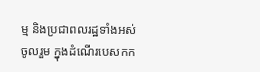ម្ម និងប្រជាពលរដ្ឋទាំងអស់ ចូលរួម ក្នុងដំណើរបេសកក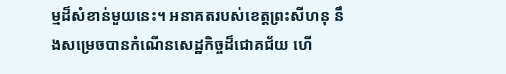ម្មដ៏សំខាន់មួយនេះ។ អនាគតរបស់ខេត្តព្រះសីហនុ នឹងសម្រេចបានកំណើនសេដ្ឋកិច្ចដ៏ជោគជ័យ ហើ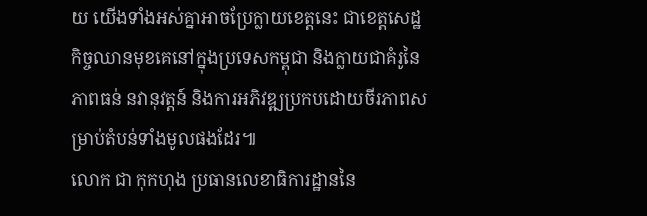យ យើងទាំងអស់គ្នាអាចប្រែក្លាយខេត្តនេះ ជាខេត្តសេដ្ឋកិច្ចឈានមុខគេនៅក្នុងប្រទេសកម្ពុជា និងក្លាយជាគំរូនៃភាពធន់ នវានុវត្តន៍ និងការអភិវឌ្ឍប្រកបដោយចីរភាពសម្រាប់តំបន់ទាំងមូលផងដែរ៕
លោក ជា កុកហុង ប្រធានលេខាធិការដ្ឋាននៃ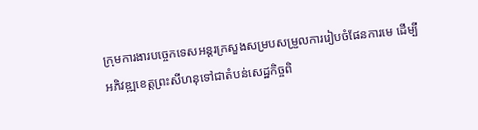ក្រុមការងារបច្ចេកទេសអន្ដរក្រសួងសម្របសម្រួលការរៀបចំផែនការមេ ដើម្បីអភិវឌ្ឍខេត្ដព្រះសីហនុទៅជាតំបន់សេដ្ឋកិច្ចពិ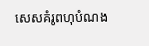សេសគំរូពហុបំណង